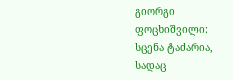გიორგი ფოცხიშვილი: სცენა ტაძარია, სადაც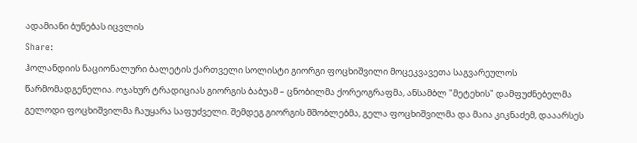ადამიანი ბუნებას იცვლის
Share:
ჰოლანდიის ნაციონალური ბალეტის ქართველი სოლისტი გიორგი ფოცხიშვილი მოცეკვავეთა საგვარეულოს წარმომადგენელია. ოჯახურ ტრადიციას გიორგის ბაბუამ – ცნობილმა ქორეოგრაფმა, ანსამბლ "მეტეხის" დამფუძნებელმა გელოდი ფოცხიშვილმა ჩაუყარა საფუძველი. შემდეგ გიორგის მშობლებმა, გელა ფოცხიშვილმა და მაია კიკნაძემ, დააარსეს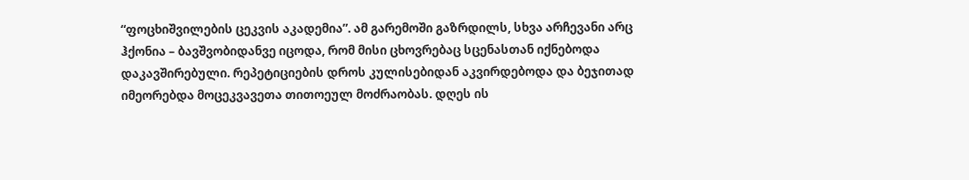“ფოცხიშვილების ცეკვის აკადემია”. ამ გარემოში გაზრდილს, სხვა არჩევანი არც ჰქონია – ბავშვობიდანვე იცოდა, რომ მისი ცხოვრებაც სცენასთან იქნებოდა დაკავშირებული. რეპეტიციების დროს კულისებიდან აკვირდებოდა და ბეჯითად იმეორებდა მოცეკვავეთა თითოეულ მოძრაობას. დღეს ის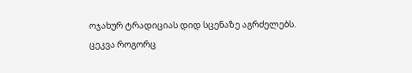ოჯახურ ტრადიციას დიდ სცენაზე აგრძელებს.
ცეკვა როგორც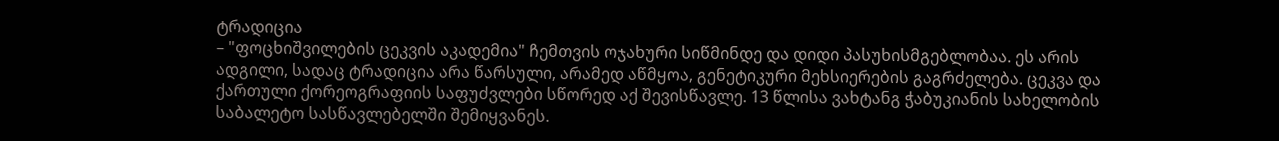ტრადიცია
– "ფოცხიშვილების ცეკვის აკადემია" ჩემთვის ოჯახური სიწმინდე და დიდი პასუხისმგებლობაა. ეს არის ადგილი, სადაც ტრადიცია არა წარსული, არამედ აწმყოა, გენეტიკური მეხსიერების გაგრძელება. ცეკვა და ქართული ქორეოგრაფიის საფუძვლები სწორედ აქ შევისწავლე. 13 წლისა ვახტანგ ჭაბუკიანის სახელობის საბალეტო სასწავლებელში შემიყვანეს.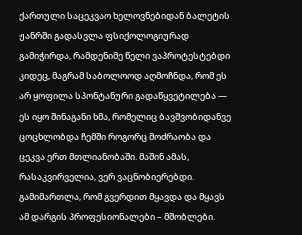ქართული საცეკვაო ხელოვნებიდან ბალეტის ჟანრში გადასვლა ფსიქოლოგიურად გამიჭირდა, რამდენიმე წელი ვაპროტესტებდი კიდეც, მაგრამ საბოლოოდ აღმოჩნდა, რომ ეს არ ყოფილა სპონტანური გადაწყვეტილება — ეს იყო შინაგანი ხმა, რომელიც ბავშვობიდანვე ცოცხლობდა ჩემში როგორც მოძრაობა და ცეკვა ერთ მთლიანობაში. მაშინ ამას, რასაკვირველია, ვერ ვაცნობიერებდი. გამიმართლა, რომ გვერდით მყავდა და მყავს ამ დარგის პროფესიონალები – მშობლები.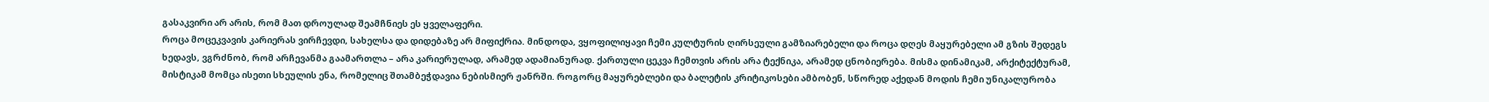გასაკვირი არ არის, რომ მათ დროულად შეამჩნიეს ეს ყველაფერი.
როცა მოცეკვავის კარიერას ვირჩევდი, სახელსა და დიდებაზე არ მიფიქრია. მინდოდა, ვყოფილიყავი ჩემი კულტურის ღირსეული გამზიარებელი და როცა დღეს მაყურებელი ამ გზის შედეგს ხედავს, ვგრძნობ, რომ არჩევანმა გაამართლა – არა კარიერულად, არამედ ადამიანურად. ქართული ცეკვა ჩემთვის არის არა ტექნიკა, არამედ ცნობიერება. მისმა დინამიკამ, არქიტექტურამ, მისტიკამ მომცა ისეთი სხეულის ენა, რომელიც შთამბეჭდავია ნებისმიერ ჟანრში. როგორც მაყურებლები და ბალეტის კრიტიკოსები ამბობენ, სწორედ აქედან მოდის ჩემი უნიკალურობა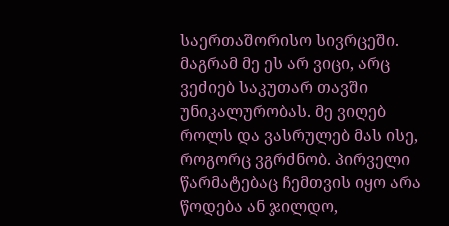საერთაშორისო სივრცეში. მაგრამ მე ეს არ ვიცი, არც ვეძიებ საკუთარ თავში უნიკალურობას. მე ვიღებ როლს და ვასრულებ მას ისე, როგორც ვგრძნობ. პირველი წარმატებაც ჩემთვის იყო არა წოდება ან ჯილდო,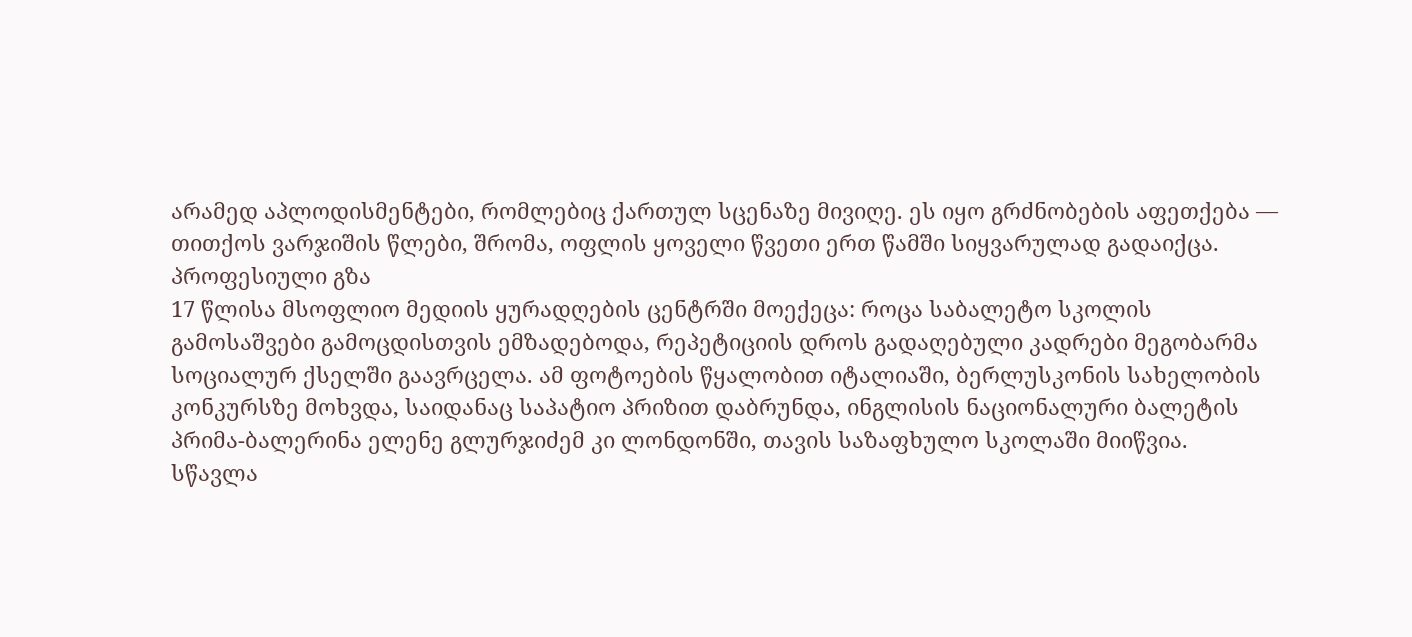არამედ აპლოდისმენტები, რომლებიც ქართულ სცენაზე მივიღე. ეს იყო გრძნობების აფეთქება — თითქოს ვარჯიშის წლები, შრომა, ოფლის ყოველი წვეთი ერთ წამში სიყვარულად გადაიქცა.
პროფესიული გზა
17 წლისა მსოფლიო მედიის ყურადღების ცენტრში მოექეცა: როცა საბალეტო სკოლის გამოსაშვები გამოცდისთვის ემზადებოდა, რეპეტიციის დროს გადაღებული კადრები მეგობარმა სოციალურ ქსელში გაავრცელა. ამ ფოტოების წყალობით იტალიაში, ბერლუსკონის სახელობის კონკურსზე მოხვდა, საიდანაც საპატიო პრიზით დაბრუნდა, ინგლისის ნაციონალური ბალეტის პრიმა-ბალერინა ელენე გლურჯიძემ კი ლონდონში, თავის საზაფხულო სკოლაში მიიწვია.
სწავლა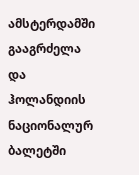ამსტერდამში გააგრძელა და ჰოლანდიის ნაციონალურ ბალეტში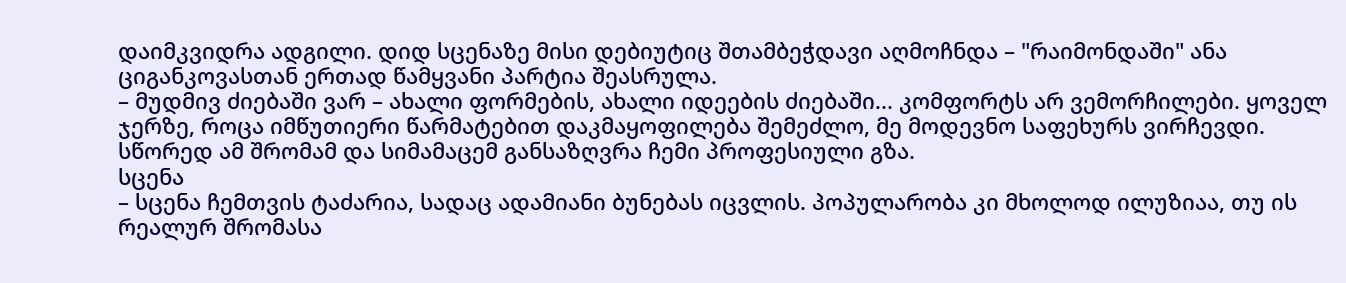დაიმკვიდრა ადგილი. დიდ სცენაზე მისი დებიუტიც შთამბეჭდავი აღმოჩნდა – "რაიმონდაში" ანა ციგანკოვასთან ერთად წამყვანი პარტია შეასრულა.
– მუდმივ ძიებაში ვარ – ახალი ფორმების, ახალი იდეების ძიებაში... კომფორტს არ ვემორჩილები. ყოველ ჯერზე, როცა იმწუთიერი წარმატებით დაკმაყოფილება შემეძლო, მე მოდევნო საფეხურს ვირჩევდი. სწორედ ამ შრომამ და სიმამაცემ განსაზღვრა ჩემი პროფესიული გზა.
სცენა
– სცენა ჩემთვის ტაძარია, სადაც ადამიანი ბუნებას იცვლის. პოპულარობა კი მხოლოდ ილუზიაა, თუ ის რეალურ შრომასა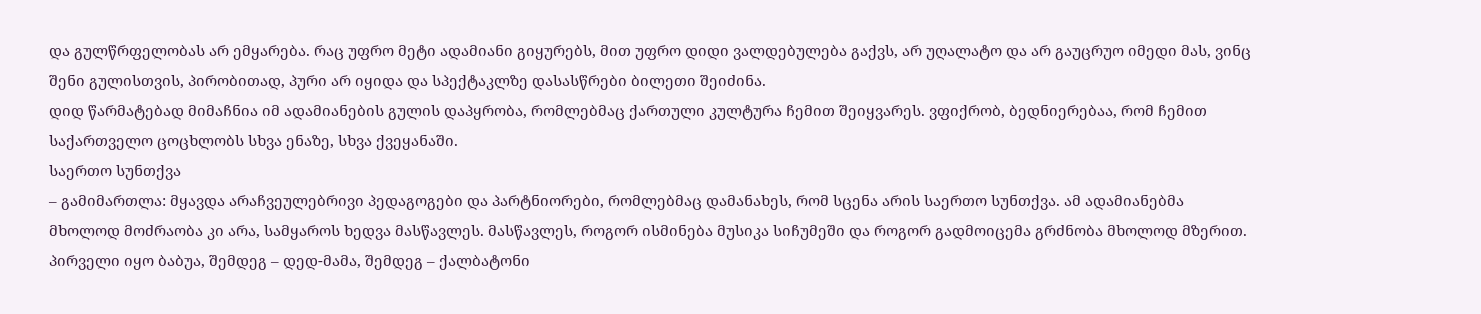და გულწრფელობას არ ემყარება. რაც უფრო მეტი ადამიანი გიყურებს, მით უფრო დიდი ვალდებულება გაქვს, არ უღალატო და არ გაუცრუო იმედი მას, ვინც შენი გულისთვის, პირობითად, პური არ იყიდა და სპექტაკლზე დასასწრები ბილეთი შეიძინა.
დიდ წარმატებად მიმაჩნია იმ ადამიანების გულის დაპყრობა, რომლებმაც ქართული კულტურა ჩემით შეიყვარეს. ვფიქრობ, ბედნიერებაა, რომ ჩემით საქართველო ცოცხლობს სხვა ენაზე, სხვა ქვეყანაში.
საერთო სუნთქვა
– გამიმართლა: მყავდა არაჩვეულებრივი პედაგოგები და პარტნიორები, რომლებმაც დამანახეს, რომ სცენა არის საერთო სუნთქვა. ამ ადამიანებმა მხოლოდ მოძრაობა კი არა, სამყაროს ხედვა მასწავლეს. მასწავლეს, როგორ ისმინება მუსიკა სიჩუმეში და როგორ გადმოიცემა გრძნობა მხოლოდ მზერით. პირველი იყო ბაბუა, შემდეგ – დედ-მამა, შემდეგ – ქალბატონი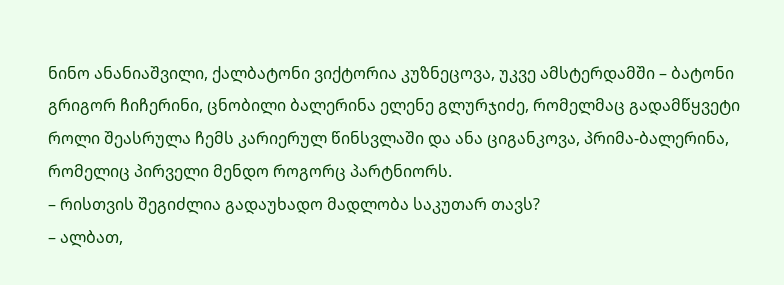ნინო ანანიაშვილი, ქალბატონი ვიქტორია კუზნეცოვა, უკვე ამსტერდამში – ბატონი გრიგორ ჩიჩერინი, ცნობილი ბალერინა ელენე გლურჯიძე, რომელმაც გადამწყვეტი როლი შეასრულა ჩემს კარიერულ წინსვლაში და ანა ციგანკოვა, პრიმა-ბალერინა, რომელიც პირველი მენდო როგორც პარტნიორს.
– რისთვის შეგიძლია გადაუხადო მადლობა საკუთარ თავს?
– ალბათ,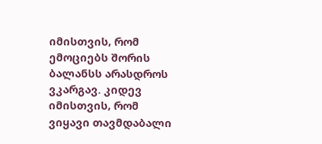იმისთვის, რომ ემოციებს შორის ბალანსს არასდროს ვკარგავ. კიდევ იმისთვის, რომ ვიყავი თავმდაბალი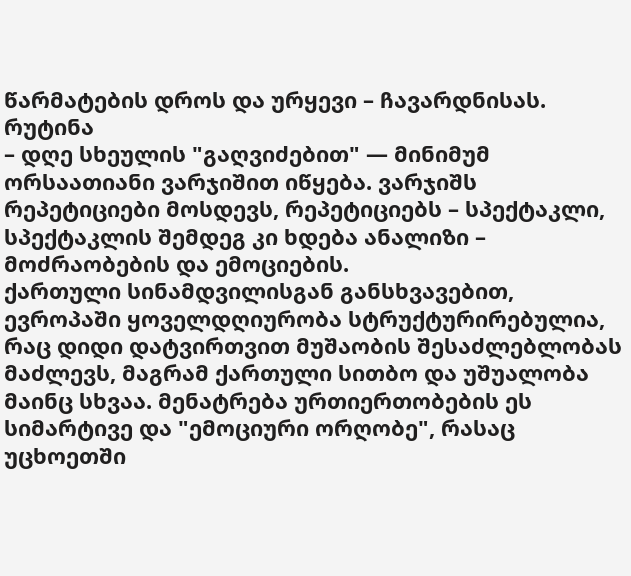წარმატების დროს და ურყევი – ჩავარდნისას.
რუტინა
– დღე სხეულის "გაღვიძებით" — მინიმუმ ორსაათიანი ვარჯიშით იწყება. ვარჯიშს რეპეტიციები მოსდევს, რეპეტიციებს – სპექტაკლი, სპექტაკლის შემდეგ კი ხდება ანალიზი – მოძრაობების და ემოციების.
ქართული სინამდვილისგან განსხვავებით, ევროპაში ყოველდღიურობა სტრუქტურირებულია, რაც დიდი დატვირთვით მუშაობის შესაძლებლობას მაძლევს, მაგრამ ქართული სითბო და უშუალობა მაინც სხვაა. მენატრება ურთიერთობების ეს სიმარტივე და "ემოციური ორღობე", რასაც უცხოეთში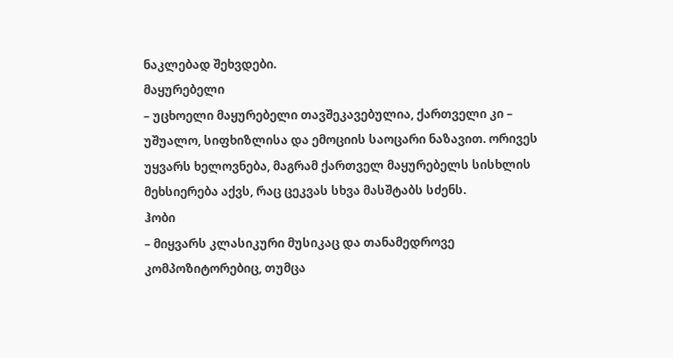ნაკლებად შეხვდები.
მაყურებელი
– უცხოელი მაყურებელი თავშეკავებულია, ქართველი კი – უშუალო, სიფხიზლისა და ემოციის საოცარი ნაზავით. ორივეს უყვარს ხელოვნება, მაგრამ ქართველ მაყურებელს სისხლის მეხსიერება აქვს, რაც ცეკვას სხვა მასშტაბს სძენს.
ჰობი
– მიყვარს კლასიკური მუსიკაც და თანამედროვე კომპოზიტორებიც, თუმცა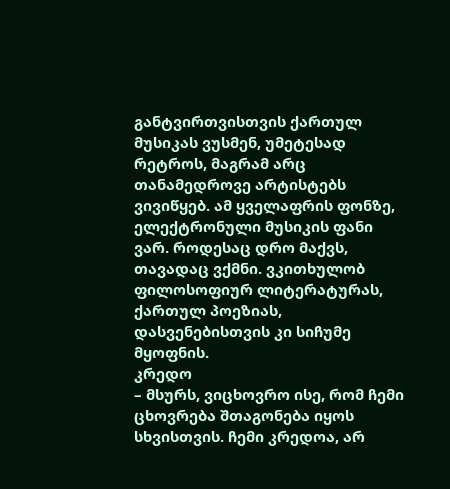განტვირთვისთვის ქართულ მუსიკას ვუსმენ, უმეტესად რეტროს, მაგრამ არც თანამედროვე არტისტებს ვივიწყებ. ამ ყველაფრის ფონზე, ელექტრონული მუსიკის ფანი ვარ. როდესაც დრო მაქვს, თავადაც ვქმნი. ვკითხულობ ფილოსოფიურ ლიტერატურას, ქართულ პოეზიას, დასვენებისთვის კი სიჩუმე მყოფნის.
კრედო
– მსურს, ვიცხოვრო ისე, რომ ჩემი ცხოვრება შთაგონება იყოს სხვისთვის. ჩემი კრედოა, არ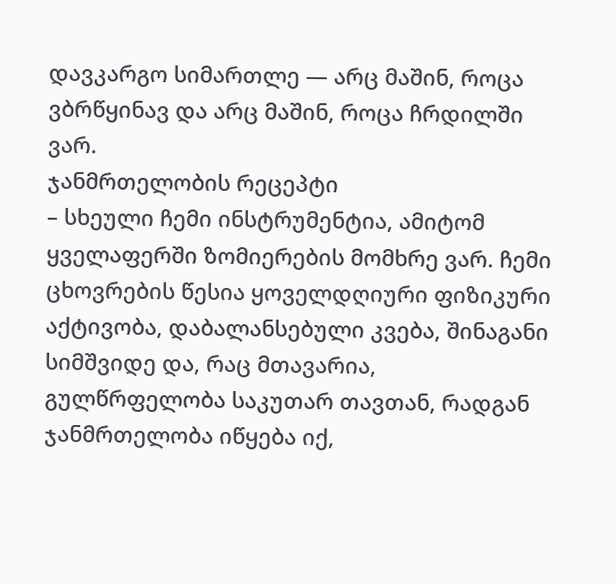დავკარგო სიმართლე — არც მაშინ, როცა ვბრწყინავ და არც მაშინ, როცა ჩრდილში ვარ.
ჯანმრთელობის რეცეპტი
– სხეული ჩემი ინსტრუმენტია, ამიტომ ყველაფერში ზომიერების მომხრე ვარ. ჩემი ცხოვრების წესია ყოველდღიური ფიზიკური აქტივობა, დაბალანსებული კვება, შინაგანი სიმშვიდე და, რაც მთავარია, გულწრფელობა საკუთარ თავთან, რადგან ჯანმრთელობა იწყება იქ,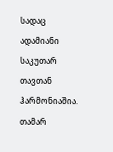სადაც ადამიანი საკუთარ თავთან ჰარმონიაშია.
თამარ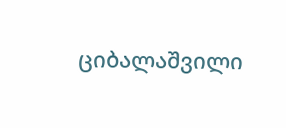ციბალაშვილი